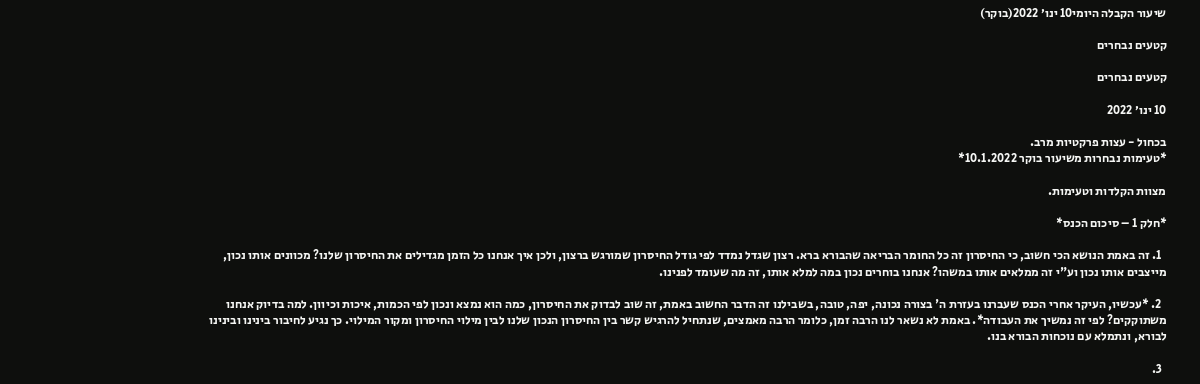שיעור הקבלה היומי10 ינו׳ 2022(בוקר)

קטעים נבחרים

קטעים נבחרים

10 ינו׳ 2022

בכחול - עצות פרקטיות מרב.
*טעימות נבחרות משיעור בוקר 10.1.2022*

מצוות הקלדות וטעימות.

*חלק 1 – סיכום הכנס*

  1. זה באמת הנושא הכי חשוב, כי החיסרון זה כל החומר הבריאה שהבורא ברא. רצון שגדל נמדד לפי גודל החיסרון שמורגש ברצון, ולכן איך אנחנו כל הזמן מגדילים את החיסרון שלנו? מכוונים אותו נכון, מייצבים אותו נכון וע"י זה ממלאים אותו במשהו? אנחנו בוחרים נכון במה למלא אותו, זה מה שעומד לפנינו.

  2. *עכשיו, העיקר אחרי הכנס שעברנו בעזרת ה' בצורה נכונה, יפה, טובה, בשבילנו זה הדבר החשוב באמת, זה שוב לבדוק את החיסרון, כמה הוא נמצא ונכון לפי הכמות, איכות וכיוון. למה בדיוק אנחנו משתוקקים? לפי זה נמשיך את העבודה*. באמת לא נשאר לנו הרבה זמן, כלומר הרבה מאמצים, שנתחיל להרגיש קשר בין החיסרון הנכון שלנו לבין מילוי החיסרון ומקור המילוי. כך נגיע לחיבור בינינו ובינינו לבורא, ונתמלא עם נוכחות הבורא בנו.

  3.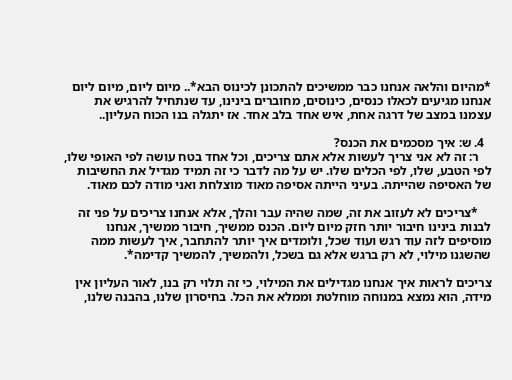*מהיום והלאה אנחנו כבר ממשיכים להתכונן לכינוס הבא*.. מיום ליום, מיום ליום אנחנו מגיעים לכאלו כנסים, כינוסים, מחוברים בינינו, עד שנתחיל להרגיש את עצמנו במצב של דרגה אחת, איש אחד בלב אחד. אז יתגלה בנו הכוח העליון..

  4. ש: איך מסכמים את הכנס?
    ר: זה לא אני צריך לעשות אלא אתם צריכים, וכל אחד בטח עושה לפי האופי שלו, לפי הטבע, שלו, לפי הכלים שלו. יש על מה לדבר כי זה תמיד מגדיל את החשיבות של האסיפה שהייתה. בעיני הייתה אסיפה מאוד מוצלחת ואני מודה לכם מאוד.

    *צריכים לא לעזוב את זה, שמה שהיה עבר והלך, אלא אנחנו צריכים על פני זה לבנות בינינו חיבור יותר חזק מיום ליום. הכנס ממשיך, חיבור ממשיך, אנחנו מוסיפים לזה עוד רגש ועוד שכל, ולומדים איך יותר להתחבר, איך לעשות ממה שהשגנו מילוי, לא רק ברגש אלא גם בשכל, ולהמשיך, להמשיך קדימה*.

צריכים לראות איך אנחנו מגדילים את המילוי, כי זה תלוי רק בנו, לאור העליון אין מידה, הוא נמצא במנוחה מוחלטת וממלא את הכל. בחיסרון שלנו, בהבנה שלנו,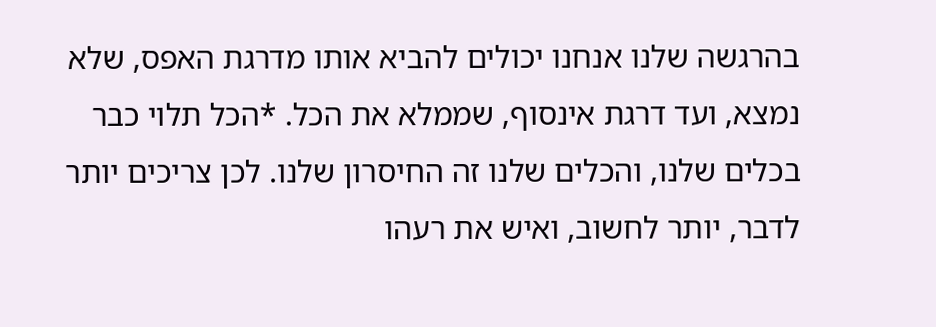בהרגשה שלנו אנחנו יכולים להביא אותו מדרגת האפס, שלא נמצא, ועד דרגת אינסוף, שממלא את הכל. *הכל תלוי כבר בכלים שלנו, והכלים שלנו זה החיסרון שלנו. לכן צריכים יותר לדבר, יותר לחשוב, ואיש את רעהו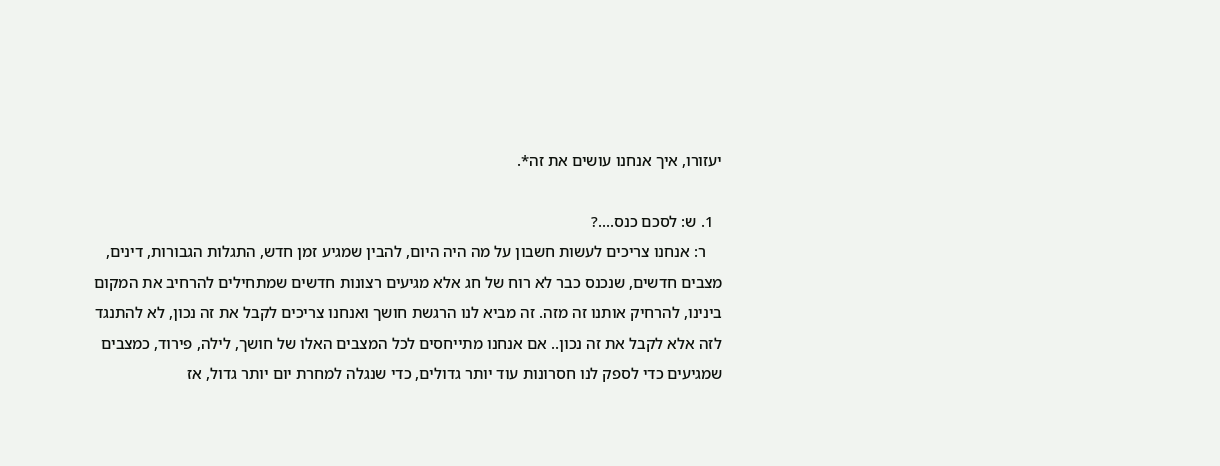יעזורו, איך אנחנו עושים את זה*.

  1. ש: לסכם כנס....?
    ר: אנחנו צריכים לעשות חשבון על מה היה היום, להבין שמגיע זמן חדש, התגלות הגבורות, דינים, מצבים חדשים, שנכנס כבר לא רוח של חג אלא מגיעים רצונות חדשים שמתחילים להרחיב את המקום בינינו, להרחיק אותנו זה מזה. זה מביא לנו הרגשת חושך ואנחנו צריכים לקבל את זה נכון, לא להתנגד לזה אלא לקבל את זה נכון.. אם אנחנו מתייחסים לכל המצבים האלו של חושך, לילה, פירוד, כמצבים שמגיעים כדי לספק לנו חסרונות עוד יותר גדולים, כדי שנגלה למחרת יום יותר גדול, אז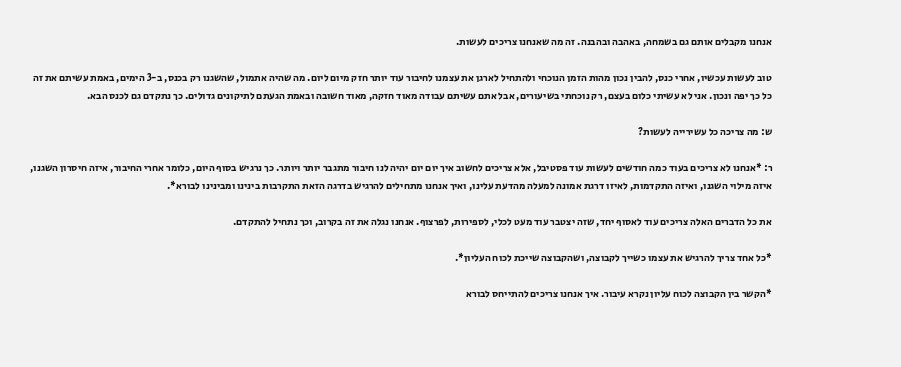אנחנו מקבלים אותם גם בשמחה, באהבה ובהבנה. זה מה שאנחנו צריכים לעשות.

טוב לעשות עכשיו, אחרי כנס, להבין נכון מהות הזמן הנוכחי ולהתחיל לארגן את עצמנו לחיבור עוד יותר חזק מיום ליום. מה שהיה אתמול, שהשגנו רק בכנס, ב-3 הימים, באמת עשיתם את זה כל כך יפה ונכון. אני לא עשיתי כלום בעצם, רק נוכחתי בשיעורים, אבל אתם עשיתם עבודה מאוד חזקה, מאוד חשובה ובאמת הגעתם לתיקונים גדולים. כך נתקדם גם לכנס הבא.

ש: מה צריכה כל עשירייה לעשות?

ר: *אנחנו לא צריכים בעוד כמה חודשים לעשות עוד פסטיבל, אלא צריכים לחשוב איך יום יום יהיה לנו חיבור מתגבר יותר ויותר. כך נרגיש בסוף היום, כלומר אחרי החיבור, איזה חיסרון השגנו, איזה מילוי השגנו, ואיזה התקדמות, לאיזו דרגת אמונה למעלה מהדעת עלינו, ואיך אנחנו מתחילים להרגיש בדרגה הזאת התקרבות בינינו ומבינינו לבורא*.

את כל הדברים האלה צריכים עוד לאסוף יחד, שזה יצטבר עוד מעט לכלי, לספירות, לפרצוף. אנחנו נגלה את זה בקרוב, וכך נתחיל להתקדם.

*כל אחד צריך להרגיש את עצמו כשייך לקבוצה, ושהקבוצה שייכת לכוח העליון*.

*הקשר בין הקבוצה לכוח עליון נקרא עיבור. איך אנחנו צריכים להתייחס לבורא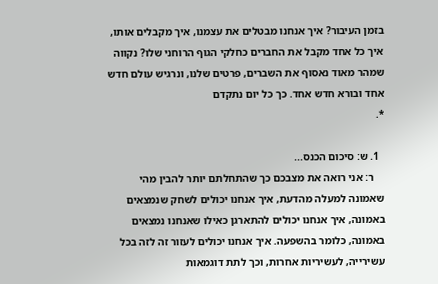בזמן העיבור? איך אנחנו מבטלים את עצמנו, איך מקבלים אותו, איך כל אחד מקבל את החברים כחלקי הגוף הרוחני שלו? נקווה שמהר מאוד נאסוף את השברים, פרטים שלנו, ונרגיש עולם חדש אחד ובורא חדש אחד. כך כל יום נתקדם
*.

  1. ש: סיכום הכנס...
    ר: אני רואה את מצבכם כך שהתחלתם יותר להבין מהי שאמונה למעלה מהדעת, איך אנחנו יכולים לשחק שנמצאים באמונה, איך אנחנו יכולים להתארגן כאילו שאנחנו נמצאים באמונה, כלומר בהשפעה. איך אנחנו יכולים לעזור זה לזה בכל עשירייה, לעשיריות אחרות, וכך לתת דוגמאות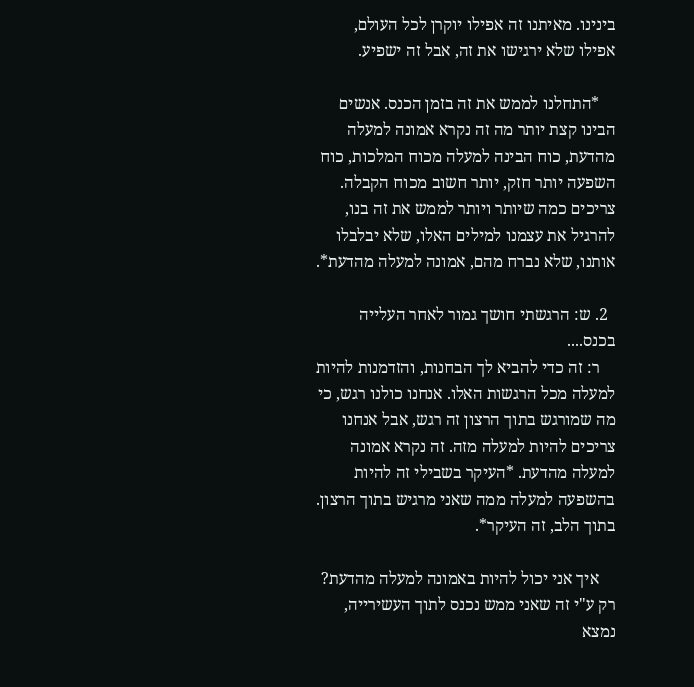בינינו. מאיתנו זה אפילו יוקרן לכל העולם, אפילו שלא ירגישו את זה, אבל זה ישפיע.

    *התחלנו לממש את זה בזמן הכנס. אנשים הבינו קצת יותר מה זה נקרא אמונה למעלה מהדעת, כוח הבינה למעלה מכוח המלכות, כוח השפעה יותר חזק, יותר חשוב מכוח הקבלה. צריכים כמה שיותר ויותר לממש את זה בנו, להרגיל את עצמנו למילים האלו, שלא יבלבלו אותנו, שלא נברח מהם, אמונה למעלה מהדעת*.

  2. ש: הרגשתי חושך גמור לאחר העלייה בכנס....
    ר: זה כדי להביא לך הבחנות, והזדמנות להיות למעלה מכל הרגשות האלו. אנחנו כולנו רגש, כי מה שמורגש בתוך הרצון זה רגש, אבל אנחנו צריכים להיות למעלה מזה. זה נקרא אמונה למעלה מהדעת. *העיקר בשבילי זה להיות בהשפעה למעלה ממה שאני מרגיש בתוך הרצון. בתוך הלב, זה העיקר*.

    איך אני יכול להיות באמונה למעלה מהדעת? רק ע"י זה שאני ממש נכנס לתוך העשירייה, נמצא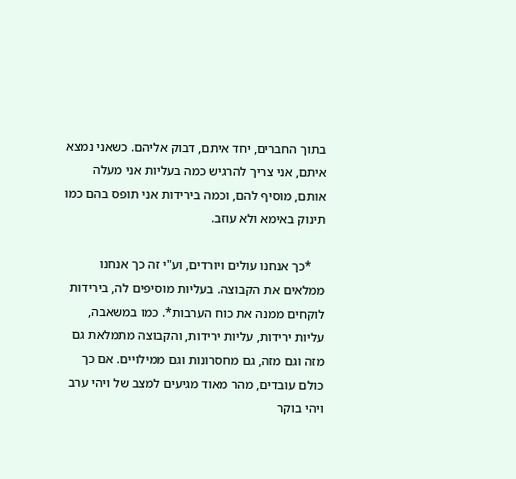בתוך החברים, יחד איתם, דבוק אליהם. כשאני נמצא איתם, אני צריך להרגיש כמה בעליות אני מעלה אותם, מוסיף להם, וכמה בירידות אני תופס בהם כמו תינוק באימא ולא עוזב.

    *כך אנחנו עולים ויורדים, וע"י זה כך אנחנו ממלאים את הקבוצה. בעליות מוסיפים לה, בירידות לוקחים ממנה את כוח הערבות*. כמו במשאבה, עליות ירידות, עליות ירידות, והקבוצה מתמלאת גם מזה וגם מזה, גם מחסרונות וגם ממילויים. אם כך כולם עובדים, מהר מאוד מגיעים למצב של ויהי ערב ויהי בוקר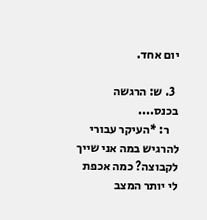יום אחד.

  3. ש: הרגשה בכנס....
    ר: *העיקר עבורי להרגיש במה אני שייך לקבוצה? כמה אכפת לי יותר המצב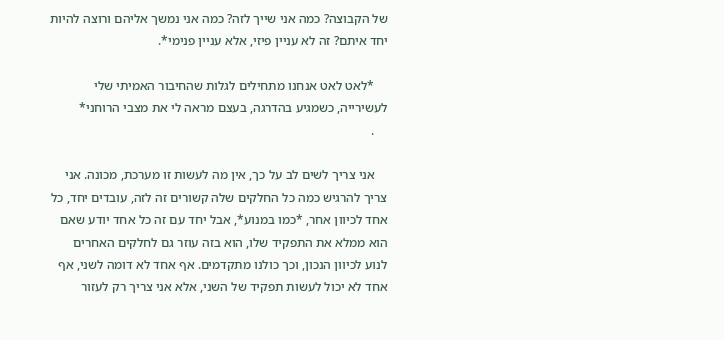של הקבוצה? כמה אני שייך לזה? כמה אני נמשך אליהם ורוצה להיות יחד איתם? זה לא עניין פיזי, אלא עניין פנימי*.

    *לאט לאט אנחנו מתחילים לגלות שהחיבור האמיתי שלי לעשירייה, כשמגיע בהדרגה, בעצם מראה לי את מצבי הרוחני*
    .

    אני צריך לשים לב על כך, אין מה לעשות זו מערכת, מכונה. אני צריך להרגיש כמה כל החלקים שלה קשורים זה לזה, עובדים יחד, כל אחד לכיוון אחר, *כמו במנוע*, אבל יחד עם זה כל אחד יודע שאם הוא ממלא את התפקיד שלו, הוא בזה עוזר גם לחלקים האחרים לנוע לכיוון הנכון, וכך כולנו מתקדמים. אף אחד לא דומה לשני, אף אחד לא יכול לעשות תפקיד של השני, אלא אני צריך רק לעזור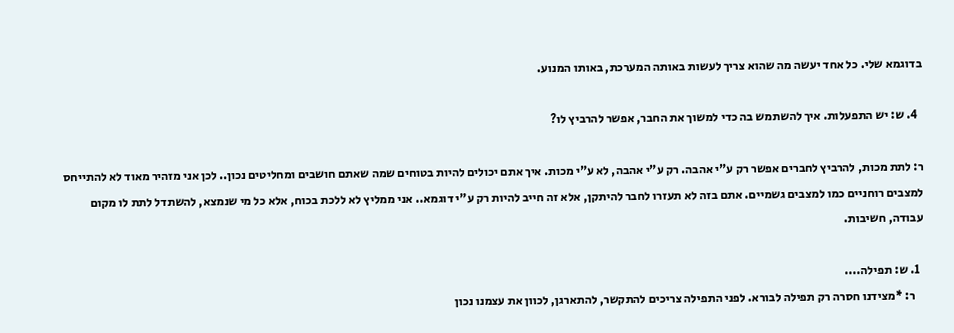בדוגמא שלי. כל אחד יעשה מה שהוא צריך לעשות באותה המערכת, באותו המנוע.

  4. ש: יש התפעלות. איך להשתמש בה כדי למשוך את החבר, אפשר להרביץ לו?

ר: לתת מכות, להרביץ לחברים אפשר רק ע"י אהבה. רק ע"י אהבה, לא ע"י מכות. איך אתם יכולים להיות בטוחים שמה שאתם חושבים ומחליטים נכון.. לכן אני מזהיר מאוד לא להתייחס למצבים רוחניים כמו למצבים גשמיים. אתם בזה לא תעזרו לחבר להיתקן, אלא זה חייב להיות רק ע"י דוגמא.. אני ממליץ לא ללכת בכוח, אלא כל מי שנמצא, להשתדל לתת לו מקום עבודה, חשיבות.

  1. ש: תפילה....
    ר: *מצידנו חסרה רק תפילה לבורא. לפני התפילה צריכים להתקשר, להתארגן, לכוון את עצמנו נכון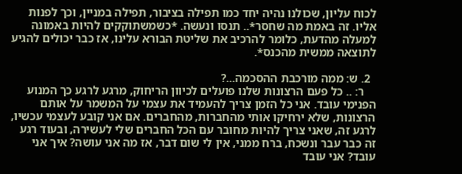לכוח עליון, שכולנו נהיה יחד כמו תפילה בציבור, תפילה במניין, וכך לפנות אליו. זה באמת מה שחסר*.. תנסו ונעשה. *כשמשתוקקים להיות באמונה למעלה מהדעת, כלומר להרכיב את שליטת הבורא עלינו, אז כבר יכולים להגיע לתוצאה ממשית מהכנס*.

  2. ש: ממה מורכבת ההסכמה...?
    ר: .. כל פעם הרצונות שלנו פועלים לכיוון הריחוק, מרגע לרגע כך המנוע הפנימי עובד. אני כל הזמן צריך להעמיד את עצמי על המשמר על אותם הרצונות, שלא ירחיקו אותי מהחברות, מהחברים. אם אני קובע לעצמי עכשיו, לרגע זה, שאני צריך להיות מחובר עם הכל החברים שלי לעשירה, ובעוד רגע זה כבר עבר ונשכח, ברח ממני, אין לי שום דבר, אז מה אני עושה? איך אני עובד? אני עובד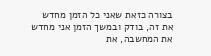בצורה כזאת שאני כל הזמן מחדש את זה, בודק ובמשך הזמן אני מחדש את המחשבה, את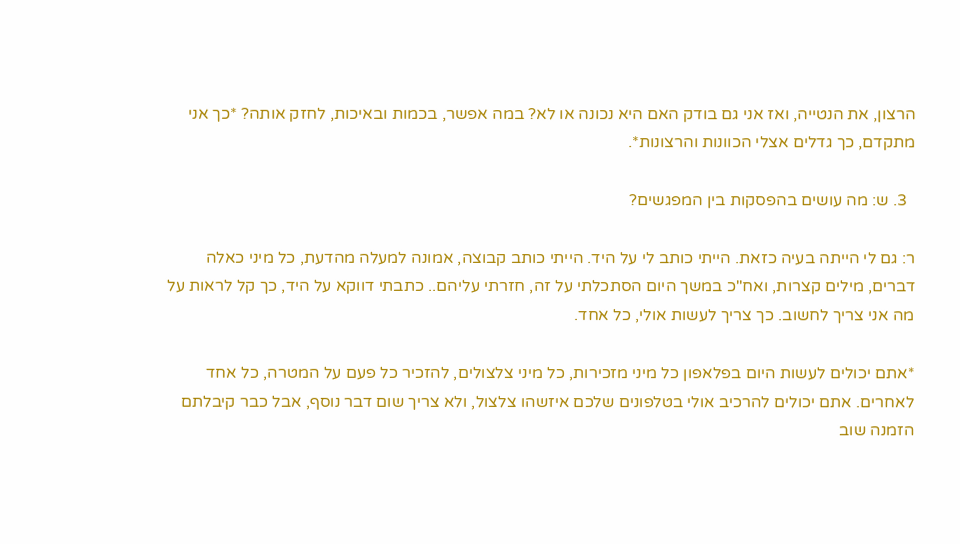הרצון, את הנטייה, ואז אני גם בודק האם היא נכונה או לא? במה אפשר, בכמות ובאיכות, לחזק אותה? *כך אני מתקדם, כך גדלים אצלי הכוונות והרצונות*.

  3. ש: מה עושים בהפסקות בין המפגשים?

ר: גם לי הייתה בעיה כזאת. הייתי כותב לי על היד. הייתי כותב קבוצה, אמונה למעלה מהדעת, כל מיני כאלה דברים, מילים קצרות, ואח"כ במשך היום הסתכלתי על זה, חזרתי עליהם.. כתבתי דווקא על היד, כך קל לראות על מה אני צריך לחשוב. כך צריך לעשות אולי, כל אחד.

*אתם יכולים לעשות היום בפלאפון כל מיני מזכירות, כל מיני צלצולים, להזכיר כל פעם על המטרה, כל אחד לאחרים. אתם יכולים להרכיב אולי בטלפונים שלכם איזשהו צלצול, ולא צריך שום דבר נוסף, אבל כבר קיבלתם הזמנה שוב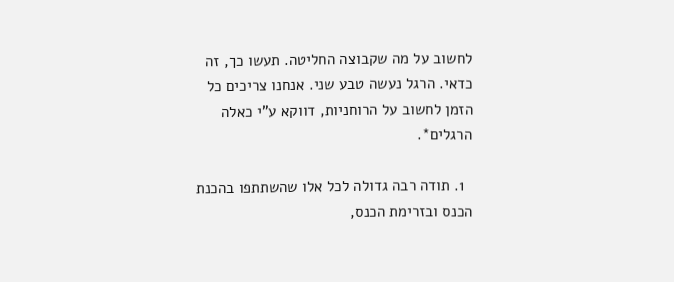לחשוב על מה שקבוצה החליטה. תעשו כך, זה כדאי. הרגל נעשה טבע שני. אנחנו צריכים כל הזמן לחשוב על הרוחניות, דווקא ע"י כאלה הרגלים*.

  1. תודה רבה גדולה לכל אלו שהשתתפו בהכנת הכנס ובזרימת הכנס,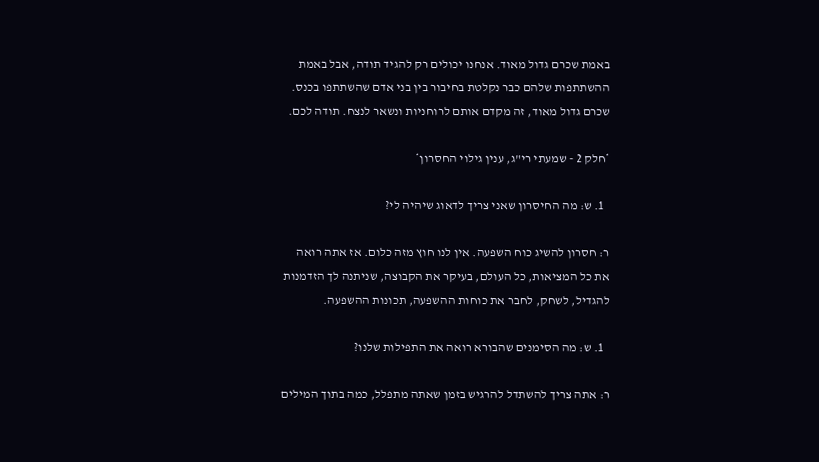באמת שכרם גדול מאוד. אנחנו יכולים רק להגיד תודה, אבל באמת ההשתתפות שלהם כבר נקלטת בחיבור בין בני אדם שהשתתפו בכנס. שכרם גדול מאוד, זה מקדם אותם לרוחניות ונשאר לנצח. תודה לכם.

*חלק 2 - שמעתי רי"ג, ענין גילוי החסרון*

  1. ש: מה החיסרון שאני צריך לדאוג שיהיה לי?

ר: חסרון להשיג כוח השפעה. אין לנו חוץ מזה כלום. אז אתה רואה את כל המציאות, כל העולם, בעיקר את הקבוצה, שניתנה לך הזדמנות להגדיל, לשחק, לחבר את כוחות ההשפעה, תכונות ההשפעה.

  1. ש: מה הסימנים שהבורא רואה את התפילות שלנו?

ר: אתה צריך להשתדל להרגיש בזמן שאתה מתפלל, כמה בתוך המילים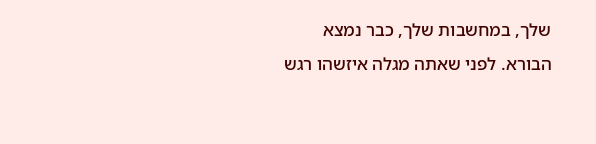שלך, במחשבות שלך, כבר נמצא הבורא. לפני שאתה מגלה איזשהו רגש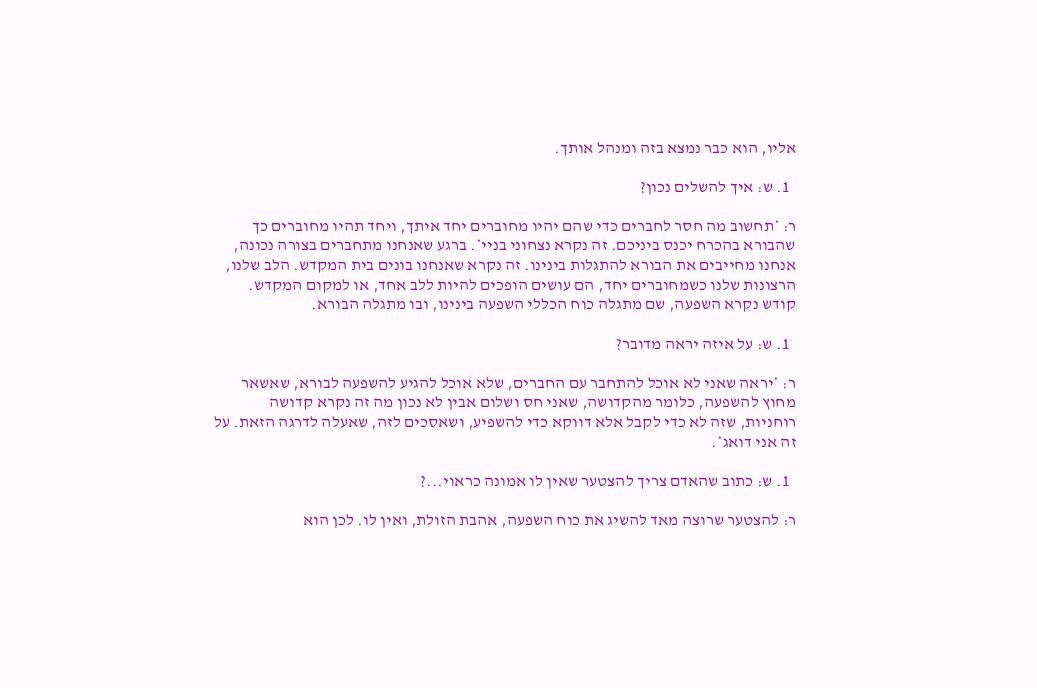אליו, הוא כבר נמצא בזה ומנהל אותך.

  1. ש: איך להשלים נכון?

ר: *תחשוב מה חסר לחברים כדי שהם יהיו מחוברים יחד איתך, ויחד תהיו מחוברים כך שהבורא בהכרח יכנס ביניכם. זה נקרא נצחוני בניי*. ברגע שאנחנו מתחברים בצורה נכונה, אנחנו מחייבים את הבורא להתגלות בינינו. זה נקרא שאנחנו בונים בית המקדש. הלב שלנו, הרצונות שלנו כשמחוברים יחד, הם עושים הופכים להיות ללב אחד, או למקום המקדש. קודש נקרא השפעה, שם מתגלה כוח הכללי השפעה בינינו, ובו מתגלה הבורא.

  1. ש: על איזה יראה מדובר?

ר: *יראה שאני לא אוכל להתחבר עם החברים, שלא אוכל להגיע להשפעה לבורא, שאשאר מחוץ להשפעה, כלומר מהקדושה, שאני חס ושלום אבין לא נכון מה זה נקרא קדושה רוחניות, שזה לא כדי לקבל אלא דווקא כדי להשפיע, ושאסכים לזה, שאעלה לדרגה הזאת. על זה אני דואג*.

  1. ש: כתוב שהאדם צריך להצטער שאין לו אמונה כראוי...?

ר: להצטער שרוצה מאד להשיג את כוח השפעה, אהבת הזולת, ואין לו. לכן הוא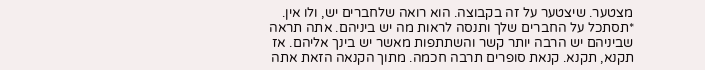מצטער. שיצטער על זה בקבוצה. הוא רואה שלחברים יש, ולו אין. *תסתכל על החברים שלך ותנסה לראות מה יש ביניהם. אתה תראה שביניהם יש הרבה יותר קשר והשתתפות מאשר יש בינך אליהם. אז תקנא, תקנא. קנאת סופרים תרבה חכמה. מתוך הקנאה הזאת אתה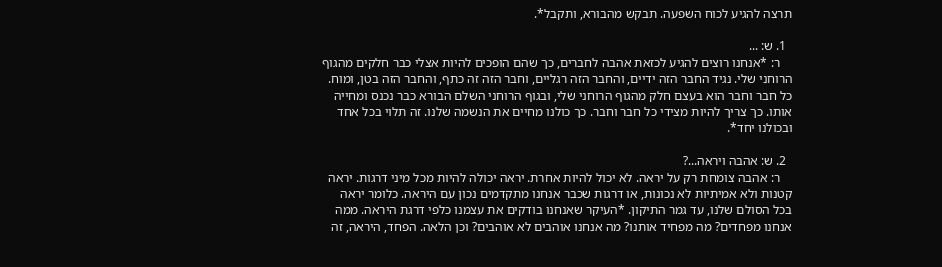תרצה להגיע לכוח השפעה. תבקש מהבורא, ותקבל*.

  1. ש: ...
    ר: *אנחנו רוצים להגיע לכזאת אהבה לחברים, כך שהם הופכים להיות אצלי כבר חלקים מהגוף הרוחני שלי. נגיד החבר הזה ידיים, והחבר הזה רגליים, וחבר הזה זה כתף, והחבר הזה בטן, ומוח. כל חבר וחבר הוא בעצם חלק מהגוף הרוחני שלי, ובגוף הרוחני השלם הבורא כבר נכנס ומחייה אותו. כך צריך להיות מצידי כל חבר וחבר. כך כולנו מחיים את הנשמה שלנו. זה תלוי בכל אחד ובכולנו יחד*.

  2. ש: אהבה ויראה...?
    ר: אהבה צומחת רק על יראה. לא יכול להיות אחרת. יראה יכולה להיות מכל מיני דרגות. יראה קטנות ולא אמיתיות לא נכונות, או דרגות שכבר אנחנו מתקדמים נכון עם היראה. כלומר יראה בכל הסולם שלנו, עד גמר התיקון. *העיקר שאנחנו בודקים את עצמנו כלפי דרגת היראה. ממה אנחנו מפחדים? מה מפחיד אותנו? מה אנחנו אוהבים לא אוהבים? וכן הלאה. הפחד, היראה, זה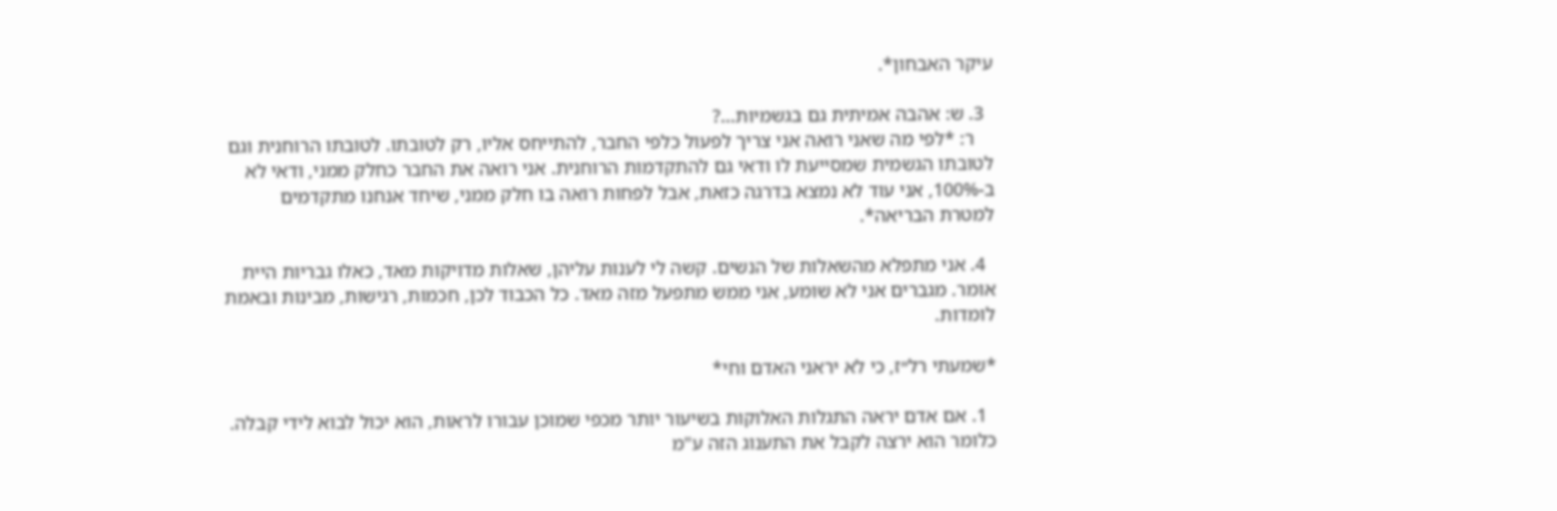עיקר האבחון*.

  3. ש: אהבה אמיתית גם בגשמיות...?
    ר: *לפי מה שאני רואה אני צריך לפעול כלפי החבר, להתייחס אליו, רק לטובתו. לטובתו הרוחנית וגם לטובתו הגשמית שמסייעת לו ודאי גם להתקדמות הרוחנית. אני רואה את החבר כחלק ממני, ודאי לא ב-100%, אני עוד לא נמצא בדרגה כזאת, אבל לפחות רואה בו חלק ממני, שיחד אנחנו מתקדמים למטרת הבריאה*.

  4. אני מתפלא מהשאלות של הנשים. קשה לי לענות עליהן, שאלות מדויקות מאד, כאלו גבריות היית אומר. מגברים אני לא שומע, אני ממש מתפעל מזה מאד. כל הכבוד לכן, חכמות, רגישות, מבינות ובאמת לומדות.

*שמעתי רל״ז, כי לא יראני האדם וחי*

  1. אם אדם יראה התגלות האלוקות בשיעור יותר מכפי שמוכן עבורו לראות, הוא יכול לבוא לידי קבלה. כלומר הוא ירצה לקבל את התענוג הזה ע"מ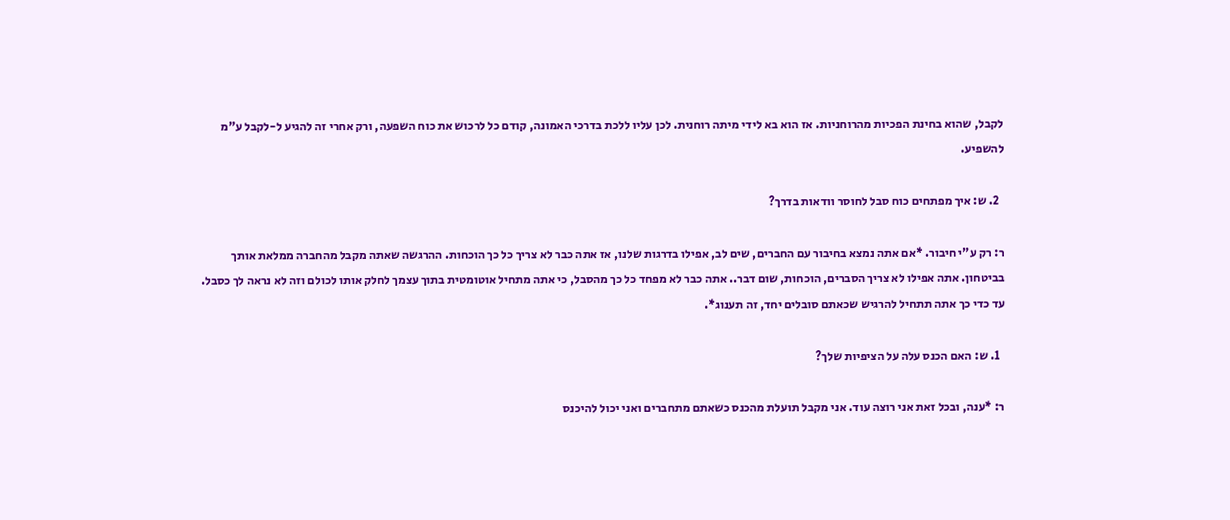לקבל, שהוא בחינת הפכיות מהרוחניות. אז הוא בא לידי מיתה רוחנית. לכן עליו ללכת בדרכי האמונה, קודם כל לרכוש את כוח השפעה, ורק אחרי זה להגיע ל-לקבל ע"מ להשפיע.

  2. ש: איך מפתחים כוח סבל לחוסר וודאות בדרך?

ר: רק ע"י חיבור. *אם אתה נמצא בחיבור עם החברים, שים לב, אפילו בדרגות שלנו, אז אתה כבר לא צריך כל כך הוכחות. ההרגשה שאתה מקבל מהחברה ממלאת אותך בביטחון. אתה אפילו לא צריך הסברים, הוכחות, שום דבר.. אתה כבר לא מפחד כל כך מהסבל, כי אתה מתחיל אוטומטית בתוך עצמך לחלק אותו לכולם וזה לא נראה לך כסבל. עד כדי כך אתה תתחיל להרגיש שכאתם סובלים יחד, זה תענוג*.

  1. ש: האם הכנס עלה על הציפיות שלך?

ר: *ענה, ובכל זאת אני רוצה עוד. אני מקבל תועלת מהכנס כשאתם מתחברים ואני יכול להיכנס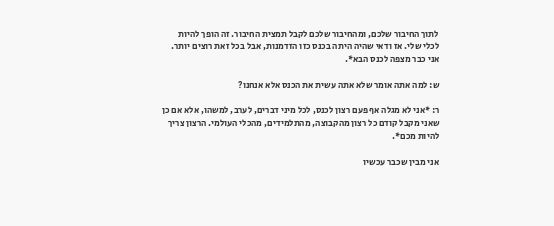לתוך החיבור שלכם, ומהחיבור שלכם לקבל תמצית החיבור. זה הופך להיות לכלי שלי. אז ודאי שהיה היתה בכנס כזו הזדמנות, אבל בכל זאת רוצים יותר. אני כבר מצפה לכנס הבא*.

ש: למה אתה אומר שלא אתה עשית את הכנס אלא אנחנו?

ר: *אני לא מגלה אף פעם רצון לכנס, לכל מיני דברים, לערב, למשהו, אלא אם כן שאני מקבל קודם כל רצון מהקבוצה, מהתלמידים, מהכלי העולמי. הרצון צריך להיות מכם*.

אני מבין שכבר עכשיו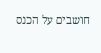חושבים על הכנס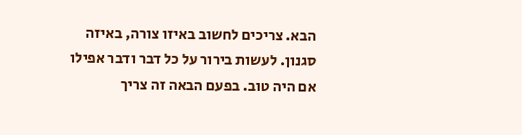הבא. צריכים לחשוב באיזו צורה, באיזה סגנון. לעשות בירור על כל דבר ודבר אפילו אם היה טוב. בפעם הבאה זה צריך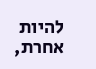להיות אחרת,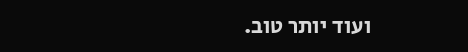ועוד יותר טוב.